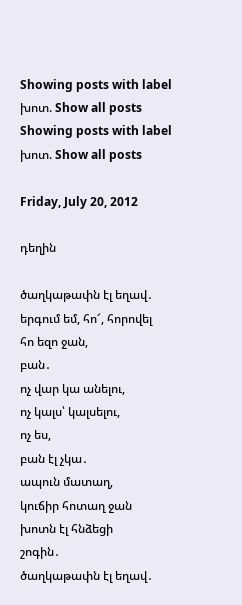Showing posts with label խոտ. Show all posts
Showing posts with label խոտ. Show all posts

Friday, July 20, 2012

դեղին

ծաղկաթափն էլ եղավ․
երգում եմ, հո՜, հորովել
հո եզո ջան,
բան․
ոչ վար կա անելու,
ոչ կալս՝ կալսելու,
ոչ ես,
բան էլ չկա․
ապուն մատաղ,
կուճիր հոտաղ ջան
խոտն էլ հնձեցի
շոգին․
ծաղկաթափն էլ եղավ․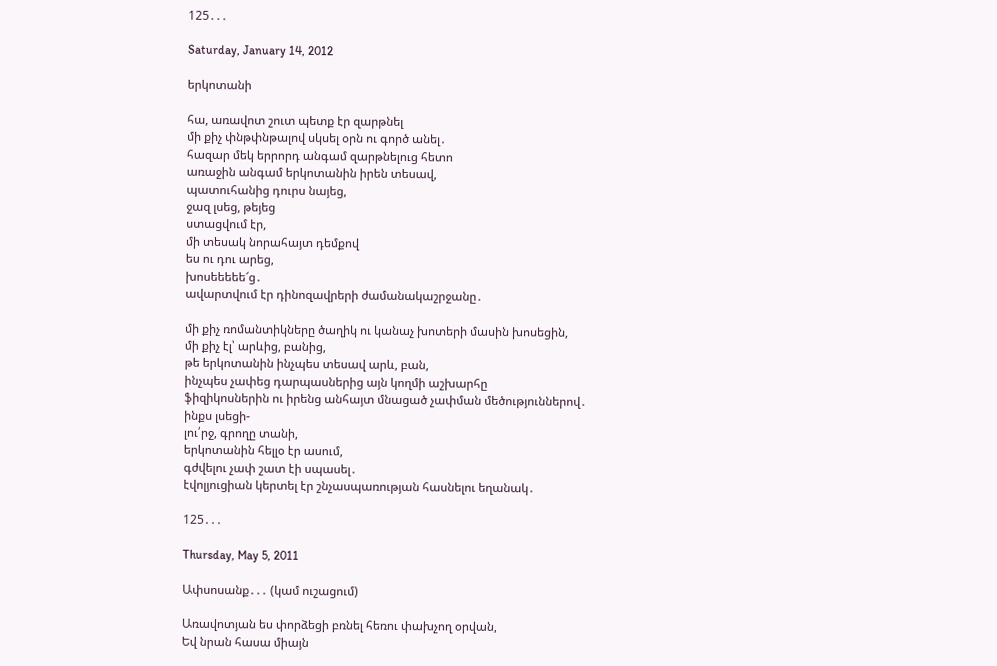125․․․

Saturday, January 14, 2012

երկոտանի

հա, առավոտ շուտ պետք էր զարթնել
մի քիչ փնթփնթալով սկսել օրն ու գործ անել․
հազար մեկ երրորդ անգամ զարթնելուց հետո
առաջին անգամ երկոտանին իրեն տեսավ,
պատուհանից դուրս նայեց,
ջազ լսեց, թեյեց
ստացվում էր,
մի տեսակ նորահայտ դեմքով
ես ու դու արեց,
խոսեեեեե՜ց․
ավարտվում էր դինոզավրերի ժամանակաշրջանը․

մի քիչ ռոմանտիկները ծաղիկ ու կանաչ խոտերի մասին խոսեցին,
մի քիչ էլ՝ արևից, բանից,
թե երկոտանին ինչպես տեսավ արև, բան,
ինչպես չափեց դարպասներից այն կողմի աշխարհը
ֆիզիկոսներին ու իրենց անհայտ մնացած չափման մեծություններով․
ինքս լսեցի-
լու՛րջ, գրողը տանի,
երկոտանին հելլօ էր ասում,
գժվելու չափ շատ էի սպասել․
էվոլյուցիան կերտել էր շնչասպառության հասնելու եղանակ․

125․․․

Thursday, May 5, 2011

Ափսոսանք․․․ (կամ ուշացում)

Առավոտյան ես փորձեցի բռնել հեռու փախչող օրվան,
Եվ նրան հասա միայն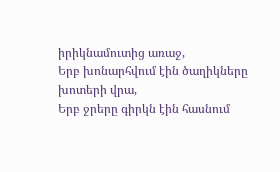իրիկնամուտից առաջ,
Երբ խոնարհվում էին ծաղիկները խոտերի վրա,
Երբ ջրերը գիրկն էին հասնում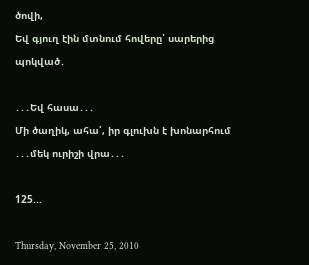ծովի,
Եվ գյուղ էին մտնում հովերը՝ սարերից պոկված․

․․․Եվ հասա․․․
Մի ծաղիկ, ահա՛, իր գլուխն է խոնարհում
․․․մեկ ուրիշի վրա․․․

125...

Thursday, November 25, 2010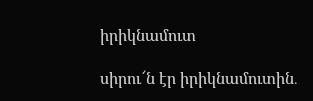իրիկնամուտ

սիրու՜ն էր իրիկնամուտին․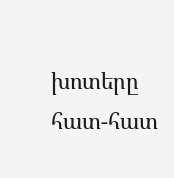խոտերը հատ-հատ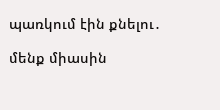պառկում էին քնելու․

մենք միասին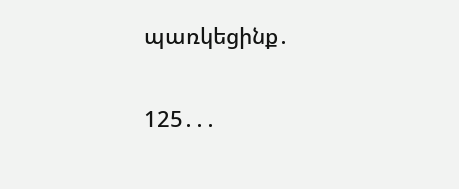պառկեցինք․

125․․․